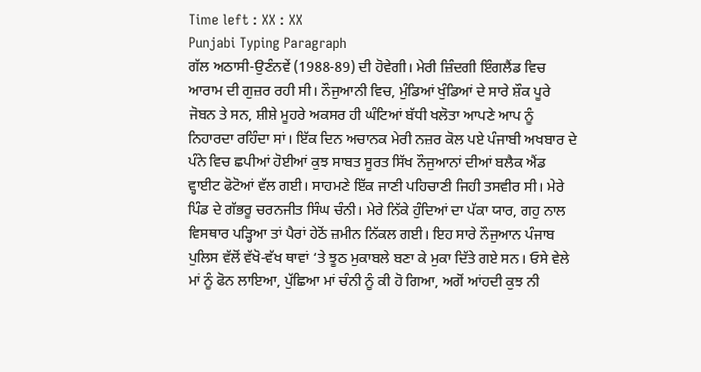Time left : XX : XX
Punjabi Typing Paragraph
ਗੱਲ ਅਠਾਸੀ-ਉਣੰਨਵੇਂ (1988-89) ਦੀ ਹੋਵੇਗੀ। ਮੇਰੀ ਜ਼ਿੰਦਗੀ ਇੰਗਲੈਂਡ ਵਿਚ ਆਰਾਮ ਦੀ ਗੁਜ਼ਰ ਰਹੀ ਸੀ। ਨੌਜੁਆਨੀ ਵਿਚ, ਮੁੰਡਿਆਂ ਖੁੰਡਿਆਂ ਦੇ ਸਾਰੇ ਸ਼ੌਕ ਪੂਰੇ ਜੋਬਨ ਤੇ ਸਨ, ਸ਼ੀਸ਼ੇ ਮੂਹਰੇ ਅਕਸਰ ਹੀ ਘੰਟਿਆਂ ਬੱਧੀ ਖਲੋਤਾ ਆਪਣੇ ਆਪ ਨੂੰ ਨਿਹਾਰਦਾ ਰਹਿੰਦਾ ਸਾਂ। ਇੱਕ ਦਿਨ ਅਚਾਨਕ ਮੇਰੀ ਨਜ਼ਰ ਕੋਲ ਪਏ ਪੰਜਾਬੀ ਅਖਬਾਰ ਦੇ ਪੰਨੇ ਵਿਚ ਛਪੀਆਂ ਹੋਈਆਂ ਕੁਝ ਸਾਬਤ ਸੂਰਤ ਸਿੱਖ ਨੌਜੁਆਨਾਂ ਦੀਆਂ ਬਲੈਕ ਐਂਡ ਵ੍ਹਾਈਟ ਫੋਟੋਆਂ ਵੱਲ ਗਈ। ਸਾਹਮਣੇ ਇੱਕ ਜਾਣੀ ਪਹਿਚਾਣੀ ਜਿਹੀ ਤਸਵੀਰ ਸੀ। ਮੇਰੇ ਪਿੰਡ ਦੇ ਗੱਭਰੂ ਚਰਨਜੀਤ ਸਿੰਘ ਚੰਨੀ। ਮੇਰੇ ਨਿੱਕੇ ਹੁੰਦਿਆਂ ਦਾ ਪੱਕਾ ਯਾਰ, ਗਹੁ ਨਾਲ ਵਿਸਥਾਰ ਪੜ੍ਹਿਆ ਤਾਂ ਪੈਰਾਂ ਹੇਠੋਂ ਜ਼ਮੀਨ ਨਿੱਕਲ ਗਈ। ਇਹ ਸਾਰੇ ਨੌਜੁਆਨ ਪੰਜਾਬ ਪੁਲਿਸ ਵੱਲੋਂ ਵੱਖੋ-ਵੱਖ ਥਾਵਾਂ ‘ਤੇ ਝੂਠ ਮੁਕਾਬਲੇ ਬਣਾ ਕੇ ਮੁਕਾ ਦਿੱਤੇ ਗਏ ਸਨ। ਓਸੇ ਵੇਲੇ ਮਾਂ ਨੂੰ ਫੋਨ ਲਾਇਆ, ਪੁੱਛਿਆ ਮਾਂ ਚੰਨੀ ਨੂੰ ਕੀ ਹੋ ਗਿਆ, ਅਗੋਂ ਆਂਹਦੀ ਕੁਝ ਨੀ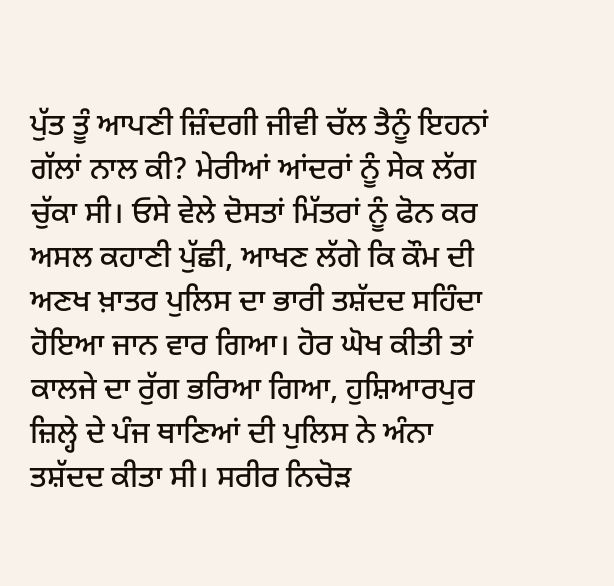ਪੁੱਤ ਤੂੰ ਆਪਣੀ ਜ਼ਿੰਦਗੀ ਜੀਵੀ ਚੱਲ ਤੈਨੂੰ ਇਹਨਾਂ ਗੱਲਾਂ ਨਾਲ ਕੀ? ਮੇਰੀਆਂ ਆਂਦਰਾਂ ਨੂੰ ਸੇਕ ਲੱਗ ਚੁੱਕਾ ਸੀ। ਓਸੇ ਵੇਲੇ ਦੋਸਤਾਂ ਮਿੱਤਰਾਂ ਨੂੰ ਫੋਨ ਕਰ ਅਸਲ ਕਹਾਣੀ ਪੁੱਛੀ, ਆਖਣ ਲੱਗੇ ਕਿ ਕੌਮ ਦੀ ਅਣਖ ਖ਼ਾਤਰ ਪੁਲਿਸ ਦਾ ਭਾਰੀ ਤਸ਼ੱਦਦ ਸਹਿੰਦਾ ਹੋਇਆ ਜਾਨ ਵਾਰ ਗਿਆ। ਹੋਰ ਘੋਖ ਕੀਤੀ ਤਾਂ ਕਾਲਜੇ ਦਾ ਰੁੱਗ ਭਰਿਆ ਗਿਆ, ਹੁਸ਼ਿਆਰਪੁਰ ਜ਼ਿਲ੍ਹੇ ਦੇ ਪੰਜ ਥਾਣਿਆਂ ਦੀ ਪੁਲਿਸ ਨੇ ਅੰਨਾ ਤਸ਼ੱਦਦ ਕੀਤਾ ਸੀ। ਸਰੀਰ ਨਿਚੋੜ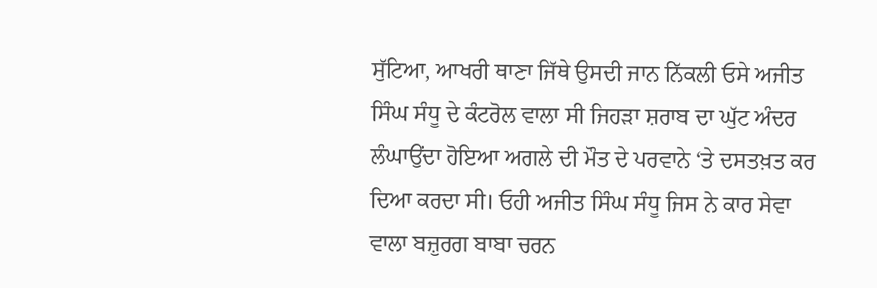ਸੁੱਟਿਆ, ਆਖਰੀ ਥਾਣਾ ਜਿੱਥੇ ਉਸਦੀ ਜਾਨ ਨਿੱਕਲੀ ਓਸੇ ਅਜੀਤ ਸਿੰਘ ਸੰਧੂ ਦੇ ਕੰਟਰੋਲ ਵਾਲਾ ਸੀ ਜਿਹੜਾ ਸ਼ਰਾਬ ਦਾ ਘੁੱਟ ਅੰਦਰ ਲੰਘਾਉਂਦਾ ਹੋਇਆ ਅਗਲੇ ਦੀ ਮੌਤ ਦੇ ਪਰਵਾਨੇ ‘ਤੇ ਦਸਤਖ਼ਤ ਕਰ ਦਿਆ ਕਰਦਾ ਸੀ। ਓਹੀ ਅਜੀਤ ਸਿੰਘ ਸੰਧੂ ਜਿਸ ਨੇ ਕਾਰ ਸੇਵਾ ਵਾਲਾ ਬਜ਼ੁਰਗ ਬਾਬਾ ਚਰਨ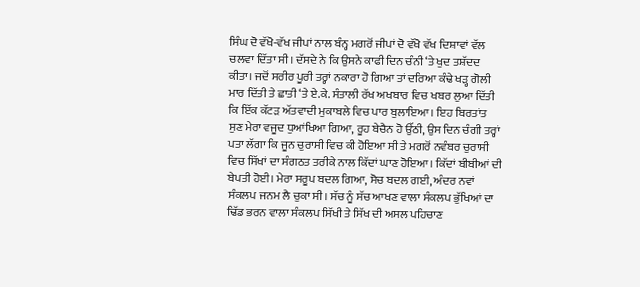ਸਿੰਘ ਦੋ ਵੱਖੋ-ਵੱਖ ਜੀਪਾਂ ਨਾਲ ਬੰਨ੍ਹ ਮਗਰੋਂ ਜੀਪਾਂ ਦੋ ਵੱਖੋ ਵੱਖ ਦਿਸ਼ਾਵਾਂ ਵੱਲ ਚਲਵਾ ਦਿੱਤਾ ਸੀ। ਦੱਸਦੇ ਨੇ ਕਿ ਉਸਨੇ ਕਾਫੀ ਦਿਨ ਚੰਨੀ ‘ਤੇ ਖੁਦ ਤਸ਼ੱਦਦ ਕੀਤਾ। ਜਦੋਂ ਸਰੀਰ ਪੂਰੀ ਤਰ੍ਹਾਂ ਨਕਾਰਾ ਹੋ ਗਿਆ ਤਾਂ ਦਰਿਆ ਕੰਢੇ ਖੜ੍ਹ ਗੋਲੀ ਮਾਰ ਦਿੱਤੀ ਤੇ ਛਾਤੀ ‘ਤੇ ਏ.ਕੇ. ਸੰਤਾਲੀ ਰੱਖ ਅਖਬਾਰ ਵਿਚ ਖਬਰ ਲੁਆ ਦਿੱਤੀ ਕਿ ਇੱਕ ਕੱਟੜ ਅੱਤਵਾਦੀ ਮੁਕਾਬਲੇ ਵਿਚ ਪਾਰ ਬੁਲਾਇਆ। ਇਹ ਬਿਰਤਾਂਤ ਸੁਣ ਮੇਰਾ ਵਜੂਦ ਧੁਆਂਖਿਆ ਗਿਆ, ਰੂਹ ਬੇਚੈਨ ਹੋ ਉੱਠੀ, ਉਸ ਦਿਨ ਚੰਗੀ ਤਰ੍ਹਾਂ ਪਤਾ ਲੱਗਾ ਕਿ ਜੂਨ ਚੁਰਾਸੀ ਵਿਚ ਕੀ ਹੋਇਆ ਸੀ ਤੇ ਮਗਰੋਂ ਨਵੰਬਰ ਚੁਰਾਸੀ ਵਿਚ ਸਿੱਖਾਂ ਦਾ ਸੰਗਠਤ ਤਰੀਕੇ ਨਾਲ ਕਿੱਦਾਂ ਘਾਣ ਹੋਇਆ। ਕਿੱਦਾਂ ਬੀਬੀਆਂ ਦੀ ਬੇਪਤੀ ਹੋਈ। ਮੇਰਾ ਸਰੂਪ ਬਦਲ ਗਿਆ, ਸੋਚ ਬਦਲ ਗਈ, ਅੰਦਰ ਨਵਾਂ ਸੰਕਲਪ ਜਨਮ ਲੈ ਚੁਕਾ ਸੀ। ਸੱਚ ਨੂੰ ਸੱਚ ਆਖਣ ਵਾਲਾ ਸੰਕਲਪ ਭੁੱਖਿਆਂ ਦਾ ਢਿੱਡ ਭਰਨ ਵਾਲਾ ਸੰਕਲਪ ਸਿੱਖੀ ਤੇ ਸਿੱਖ ਦੀ ਅਸਲ ਪਹਿਚਾਣ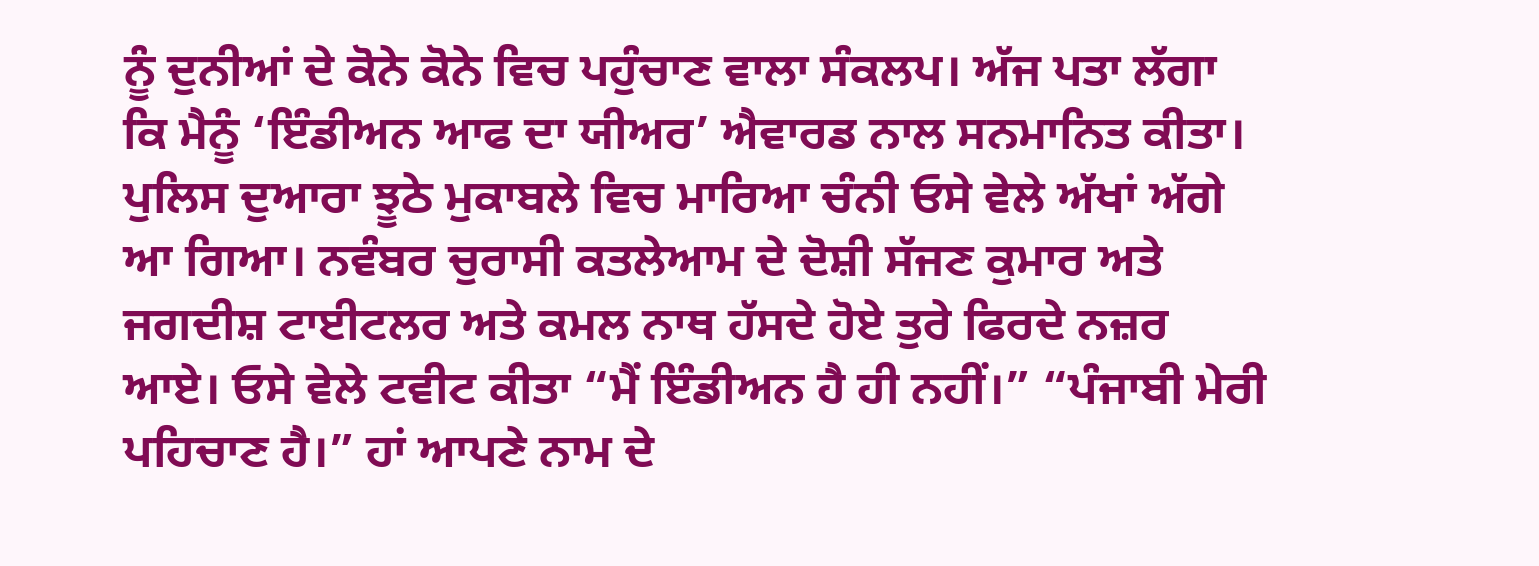ਨੂੰ ਦੁਨੀਆਂ ਦੇ ਕੋਨੇ ਕੋਨੇ ਵਿਚ ਪਹੁੰਚਾਣ ਵਾਲਾ ਸੰਕਲਪ। ਅੱਜ ਪਤਾ ਲੱਗਾ ਕਿ ਮੈਨੂੰ ‘ਇੰਡੀਅਨ ਆਫ ਦਾ ਯੀਅਰ’ ਐਵਾਰਡ ਨਾਲ ਸਨਮਾਨਿਤ ਕੀਤਾ। ਪੁਲਿਸ ਦੁਆਰਾ ਝੂਠੇ ਮੁਕਾਬਲੇ ਵਿਚ ਮਾਰਿਆ ਚੰਨੀ ਓਸੇ ਵੇਲੇ ਅੱਖਾਂ ਅੱਗੇ ਆ ਗਿਆ। ਨਵੰਬਰ ਚੁਰਾਸੀ ਕਤਲੇਆਮ ਦੇ ਦੋਸ਼ੀ ਸੱਜਣ ਕੁਮਾਰ ਅਤੇ ਜਗਦੀਸ਼ ਟਾਈਟਲਰ ਅਤੇ ਕਮਲ ਨਾਥ ਹੱਸਦੇ ਹੋਏ ਤੁਰੇ ਫਿਰਦੇ ਨਜ਼ਰ ਆਏ। ਓਸੇ ਵੇਲੇ ਟਵੀਟ ਕੀਤਾ “ਮੈਂ ਇੰਡੀਅਨ ਹੈ ਹੀ ਨਹੀਂ।” “ਪੰਜਾਬੀ ਮੇਰੀ ਪਹਿਚਾਣ ਹੈ।” ਹਾਂ ਆਪਣੇ ਨਾਮ ਦੇ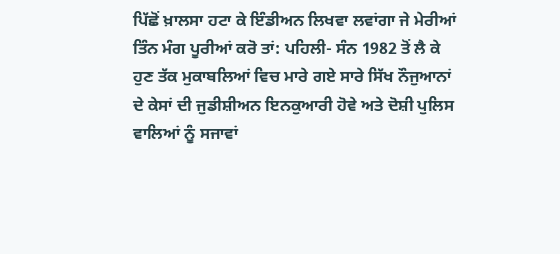ਪਿੱਛੋਂ ਖ਼ਾਲਸਾ ਹਟਾ ਕੇ ਇੰਡੀਅਨ ਲਿਖਵਾ ਲਵਾਂਗਾ ਜੇ ਮੇਰੀਆਂ ਤਿੰਨ ਮੰਗ ਪੂਰੀਆਂ ਕਰੋ ਤਾਂ: ਪਹਿਲੀ- ਸੰਨ 1982 ਤੋਂ ਲੈ ਕੇ ਹੁਣ ਤੱਕ ਮੁਕਾਬਲਿਆਂ ਵਿਚ ਮਾਰੇ ਗਏ ਸਾਰੇ ਸਿੱਖ ਨੌਜੁਆਨਾਂ ਦੇ ਕੇਸਾਂ ਦੀ ਜੁਡੀਸ਼ੀਅਨ ਇਨਕੁਆਰੀ ਹੋਵੇ ਅਤੇ ਦੋਸ਼ੀ ਪੁਲਿਸ ਵਾਲਿਆਂ ਨੂੰ ਸਜਾਵਾਂ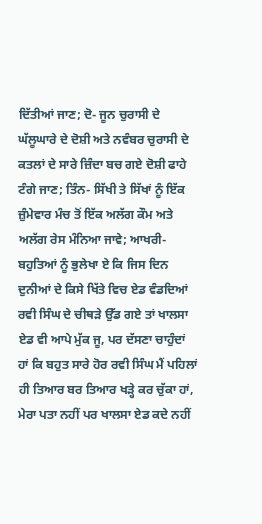ਦਿੱਤੀਆਂ ਜਾਣ; ਦੋ- ਜੂਨ ਚੁਰਾਸੀ ਦੇ ਘੱਲੂਘਾਰੇ ਦੇ ਦੋਸ਼ੀ ਅਤੇ ਨਵੰਬਰ ਚੁਰਾਸੀ ਦੇ ਕਤਲਾਂ ਦੇ ਸਾਰੇ ਜ਼ਿੰਦਾ ਬਚ ਗਏ ਦੋਸ਼ੀ ਫਾਹੇ ਟੰਗੇ ਜਾਣ; ਤਿੰਨ- ਸਿੱਖੀ ਤੇ ਸਿੱਖਾਂ ਨੂੰ ਇੱਕ ਜ਼ੁੰਮੇਵਾਰ ਮੰਚ ਤੋਂ ਇੱਕ ਅਲੱਗ ਕੌਮ ਅਤੇ ਅਲੱਗ ਰੇਸ ਮੰਨਿਆ ਜਾਵੇ; ਆਖਰੀ- ਬਹੁਤਿਆਂ ਨੂੰ ਭੁਲੇਖਾ ਏ ਕਿ ਜਿਸ ਦਿਨ ਦੁਨੀਆਂ ਦੇ ਕਿਸੇ ਖਿੱਤੇ ਵਿਚ ਏਡ ਵੰਡਦਿਆਂ ਰਵੀ ਸਿੰਘ ਦੇ ਚੀਥੜੇ ਉੱਡ ਗਏ ਤਾਂ ਖਾਲਸਾ ਏਡ ਵੀ ਆਪੇ ਮੁੱਕ ਜੂ, ਪਰ ਦੱਸਣਾ ਚਾਹੁੰਦਾਂ ਹਾਂ ਕਿ ਬਹੁਤ ਸਾਰੇ ਹੋਰ ਰਵੀ ਸਿੰਘ ਮੈਂ ਪਹਿਲਾਂ ਹੀ ਤਿਆਰ ਬਰ ਤਿਆਰ ਖੜ੍ਹੇ ਕਰ ਚੁੱਕਾ ਹਾਂ, ਮੇਰਾ ਪਤਾ ਨਹੀਂ ਪਰ ਖਾਲਸਾ ਏਡ ਕਦੇ ਨਹੀਂ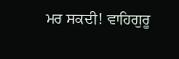ਮਰ ਸਕਦੀ! ਵਾਹਿਗੁਰੂ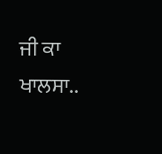ਜੀ ਕਾ ਖਾਲਸਾ..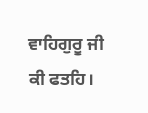ਵਾਹਿਗੁਰੂ ਜੀ ਕੀ ਫਤਹਿ।